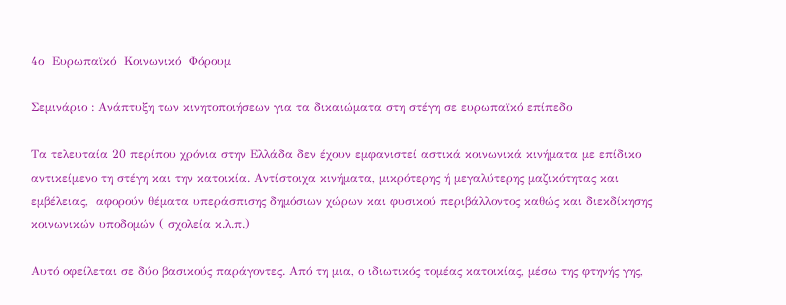4ο  Ευρωπαϊκό  Κοινωνικό  Φόρουμ

Σεμινάριο : Ανάπτυξη των κινητοποιήσεων για τα δικαιώματα στη στέγη σε ευρωπαϊκό επίπεδο

Τα τελευταία 20 περίπου χρόνια στην Ελλάδα δεν έχουν εμφανιστεί αστικά κοινωνικά κινήματα με επίδικο αντικείμενο τη στέγη και την κατοικία. Αντίστοιχα κινήματα, μικρότερης ή μεγαλύτερης μαζικότητας και εμβέλειας,  αφορούν θέματα υπεράσπισης δημόσιων χώρων και φυσικού περιβάλλοντος καθώς και διεκδίκησης κοινωνικών υποδομών ( σχολεία κ.λ.π.)

Αυτό οφείλεται σε δύο βασικούς παράγοντες. Από τη μια, ο ιδιωτικός τομέας κατοικίας, μέσω της φτηνής γης,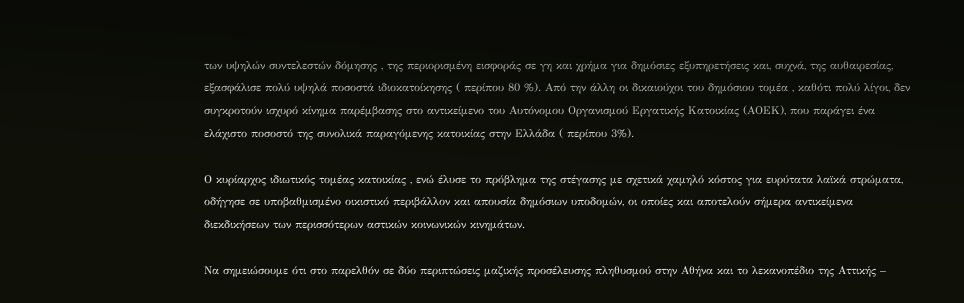των υψηλών συντελεστών δόμησης , της περιορισμένη εισφοράς σε γη και χρήμα για δημόσιες εξυπηρετήσεις και, συχνά, της αυθαιρεσίας, εξασφάλισε πολύ υψηλά ποσοστά ιδιοκατοίκησης ( περίπου 80 %). Από την άλλη οι δικαιούχοι του δημόσιου τομέα , καθότι πολύ λίγοι, δεν συγκροτούν ισχυρό κίνημα παρέμβασης στο αντικείμενο του Αυτόνομου Οργανισμού Εργατικής Κατοικίας (ΑΟΕΚ), που παράγει ένα ελάχιστο ποσοστό της συνολικά παραγόμενης κατοικίας στην Ελλάδα ( περίπου 3%).

Ο κυρίαρχος ιδιωτικός τομέας κατοικίας , ενώ έλυσε το πρόβλημα της στέγασης με σχετικά χαμηλό κόστος για ευρύτατα λαϊκά στρώματα, οδήγησε σε υποβαθμισμένο οικιστικό περιβάλλον και απουσία δημόσιων υποδομών, οι οποίες και αποτελούν σήμερα αντικείμενα διεκδικήσεων των περισσότερων αστικών κοινωνικών κινημάτων.

Να σημειώσουμε ότι στο παρελθόν σε δύο περιπτώσεις μαζικής προσέλευσης πληθυσμού στην Αθήνα και το λεκανοπέδιο της Αττικής –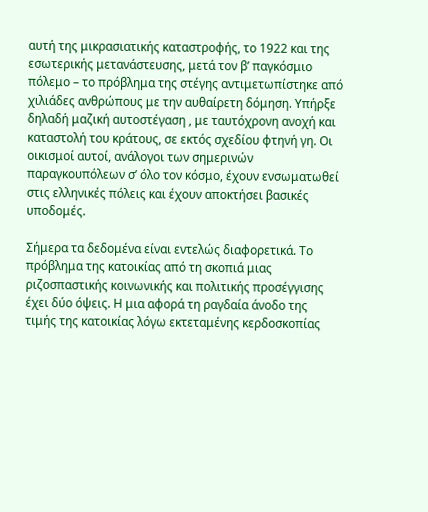αυτή της μικρασιατικής καταστροφής, το 1922 και της εσωτερικής μετανάστευσης, μετά τον β’ παγκόσμιο πόλεμο – το πρόβλημα της στέγης αντιμετωπίστηκε από χιλιάδες ανθρώπους με την αυθαίρετη δόμηση. Υπήρξε δηλαδή μαζική αυτοστέγαση , με ταυτόχρονη ανοχή και καταστολή του κράτους, σε εκτός σχεδίου φτηνή γη. Οι οικισμοί αυτοί, ανάλογοι των σημερινών παραγκουπόλεων σ’ όλο τον κόσμο, έχουν ενσωματωθεί στις ελληνικές πόλεις και έχουν αποκτήσει βασικές υποδομές.

Σήμερα τα δεδομένα είναι εντελώς διαφορετικά. Το πρόβλημα της κατοικίας από τη σκοπιά μιας ριζοσπαστικής κοινωνικής και πολιτικής προσέγγισης έχει δύο όψεις. Η μια αφορά τη ραγδαία άνοδο της τιμής της κατοικίας λόγω εκτεταμένης κερδοσκοπίας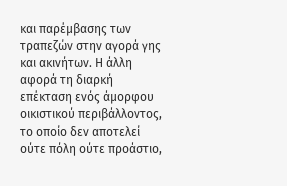και παρέμβασης των τραπεζών στην αγορά γης και ακινήτων. Η άλλη αφορά τη διαρκή επέκταση ενός άμορφου οικιστικού περιβάλλοντος, το οποίο δεν αποτελεί ούτε πόλη ούτε προάστιο,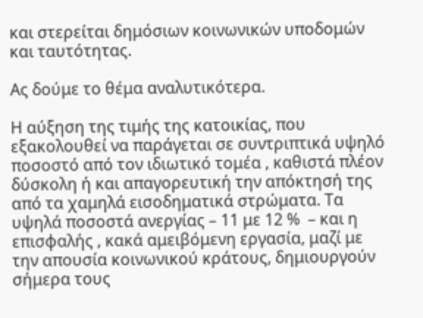και στερείται δημόσιων κοινωνικών υποδομών και ταυτότητας.

Ας δούμε το θέμα αναλυτικότερα.

Η αύξηση της τιμής της κατοικίας, που εξακολουθεί να παράγεται σε συντριπτικά υψηλό ποσοστό από τον ιδιωτικό τομέα , καθιστά πλέον δύσκολη ή και απαγορευτική την απόκτησή της από τα χαμηλά εισοδηματικά στρώματα. Τα υψηλά ποσοστά ανεργίας – 11 με 12 %  – και η επισφαλής , κακά αμειβόμενη εργασία, μαζί με την απουσία κοινωνικού κράτους, δημιουργούν σήμερα τους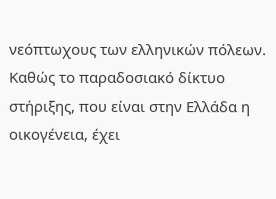νεόπτωχους των ελληνικών πόλεων. Καθώς το παραδοσιακό δίκτυο στήριξης, που είναι στην Ελλάδα η οικογένεια, έχει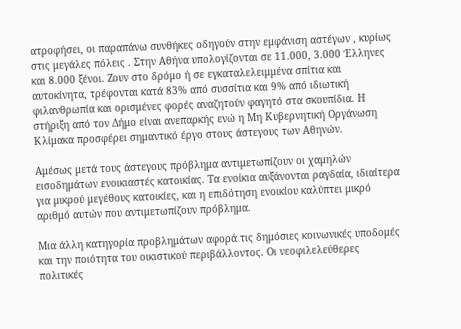ατροφήσει, οι παραπάνω συνθήκες οδηγούν στην εμφάνιση αστέγων , κυρίως στις μεγάλες πόλεις . Στην Αθήνα υπολογίζονται σε 11.000, 3.000 Έλληνες και 8.000 ξένοι. Ζουν στο δρόμο ή σε εγκαταλελειμμένα σπίτια και αυτοκίνητα, τρέφονται κατά 83% από συσσίτια και 9% από ιδιωτική φιλανθρωπία και ορισμένες φορές αναζητούν φαγητό στα σκουπίδια. Η στήριξη από τον Δήμο είναι ανεπαρκής ενώ η Μη Κυβερνητική Οργάνωση Κλίμακα προσφέρει σημαντικό έργο στους άστεγους των Αθηνών.

Αμέσως μετά τους άστεγους πρόβλημα αντιμετωπίζουν οι χαμηλών εισοδημάτων ενοικιαστές κατοικίας. Τα ενοίκια αυξάνονται ραγδαία, ιδιαίτερα για μικρού μεγέθους κατοικίες, και η επιδότηση ενοικίου καλύπτει μικρό αριθμό αυτών που αντιμετωπίζουν πρόβλημα.

Μια άλλη κατηγορία προβλημάτων αφορά τις δημόσιες κοινωνικές υποδομές και την ποιότητα του οικιστικού περιβάλλοντος. Οι νεοφιλελεύθερες πολιτικές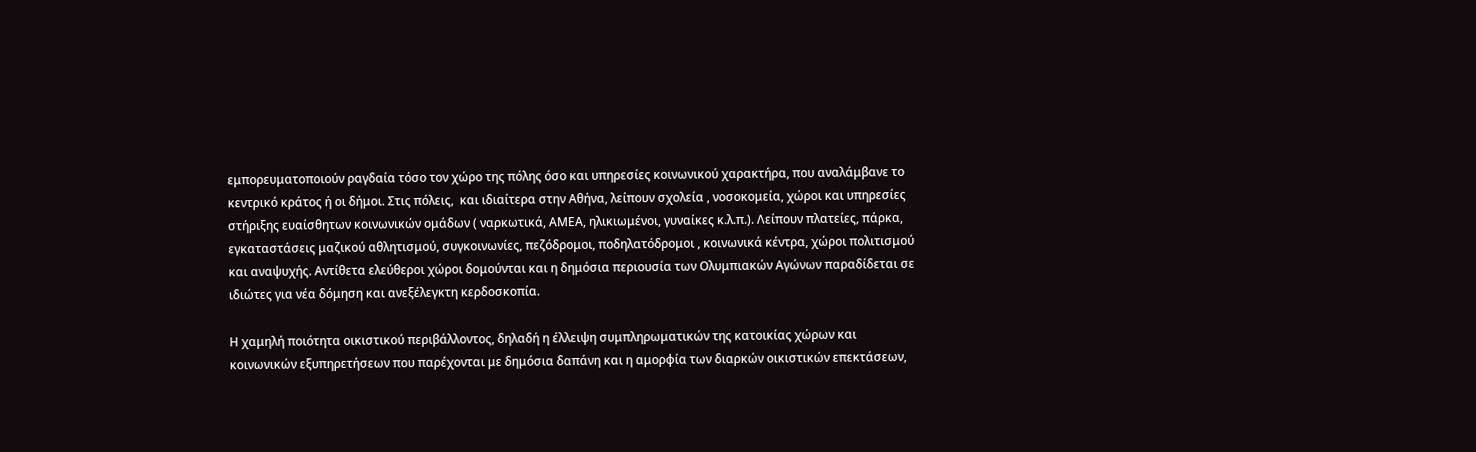εμπορευματοποιούν ραγδαία τόσο τον χώρο της πόλης όσο και υπηρεσίες κοινωνικού χαρακτήρα, που αναλάμβανε το κεντρικό κράτος ή οι δήμοι. Στις πόλεις,  και ιδιαίτερα στην Αθήνα, λείπουν σχολεία , νοσοκομεία, χώροι και υπηρεσίες στήριξης ευαίσθητων κοινωνικών ομάδων ( ναρκωτικά, ΑΜΕΑ, ηλικιωμένοι, γυναίκες κ.λ.π.). Λείπουν πλατείες, πάρκα, εγκαταστάσεις μαζικού αθλητισμού, συγκοινωνίες, πεζόδρομοι, ποδηλατόδρομοι , κοινωνικά κέντρα, χώροι πολιτισμού και αναψυχής. Αντίθετα ελεύθεροι χώροι δομούνται και η δημόσια περιουσία των Ολυμπιακών Αγώνων παραδίδεται σε ιδιώτες για νέα δόμηση και ανεξέλεγκτη κερδοσκοπία.

Η χαμηλή ποιότητα οικιστικού περιβάλλοντος, δηλαδή η έλλειψη συμπληρωματικών της κατοικίας χώρων και κοινωνικών εξυπηρετήσεων που παρέχονται με δημόσια δαπάνη και η αμορφία των διαρκών οικιστικών επεκτάσεων,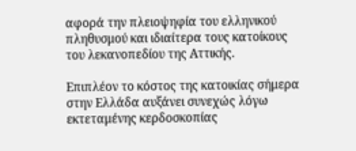αφορά την πλειοψηφία του ελληνικού πληθυσμού και ιδιαίτερα τους κατοίκους του λεκανοπεδίου της Αττικής.

Επιπλέον το κόστος της κατοικίας σήμερα στην Ελλάδα αυξάνει συνεχώς λόγω εκτεταμένης κερδοσκοπίας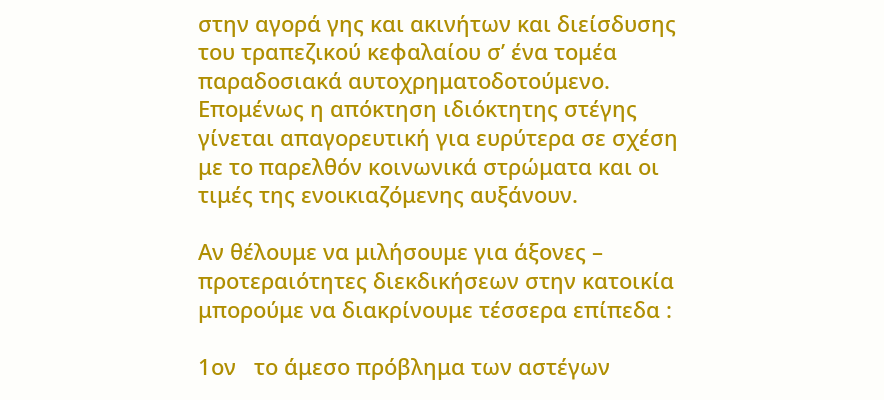στην αγορά γης και ακινήτων και διείσδυσης του τραπεζικού κεφαλαίου σ’ ένα τομέα παραδοσιακά αυτοχρηματοδοτούμενο. Επομένως η απόκτηση ιδιόκτητης στέγης γίνεται απαγορευτική για ευρύτερα σε σχέση με το παρελθόν κοινωνικά στρώματα και οι τιμές της ενοικιαζόμενης αυξάνουν.

Αν θέλουμε να μιλήσουμε για άξονες – προτεραιότητες διεκδικήσεων στην κατοικία μπορούμε να διακρίνουμε τέσσερα επίπεδα :

1ον   το άμεσο πρόβλημα των αστέγων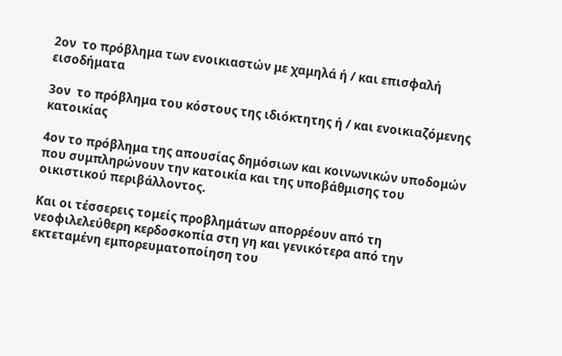2ον  το πρόβλημα των ενοικιαστών με χαμηλά ή / και επισφαλή εισοδήματα

3ον  το πρόβλημα του κόστους της ιδιόκτητης ή / και ενοικιαζόμενης κατοικίας

4ον το πρόβλημα της απουσίας δημόσιων και κοινωνικών υποδομών που συμπληρώνουν την κατοικία και της υποβάθμισης του οικιστικού περιβάλλοντος.

Και οι τέσσερεις τομείς προβλημάτων απορρέουν από τη νεοφιλελεύθερη κερδοσκοπία στη γη και γενικότερα από την εκτεταμένη εμπορευματοποίηση του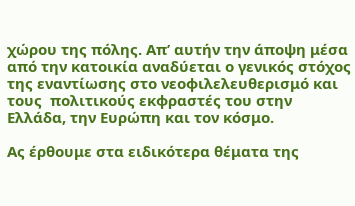χώρου της πόλης. Απ’ αυτήν την άποψη μέσα από την κατοικία αναδύεται ο γενικός στόχος της εναντίωσης στο νεοφιλελευθερισμό και τους  πολιτικούς εκφραστές του στην Ελλάδα, την Ευρώπη και τον κόσμο.

Ας έρθουμε στα ειδικότερα θέματα της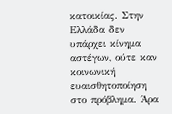κατοικίας. Στην Ελλάδα δεν υπάρχει κίνημα αστέγων, ούτε καν κοινωνική ευαισθητοποίηση στο πρόβλημα. Άρα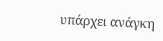υπάρχει ανάγκη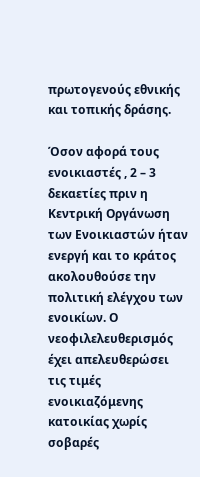πρωτογενούς εθνικής και τοπικής δράσης.

Όσον αφορά τους ενοικιαστές , 2 – 3 δεκαετίες πριν η Κεντρική Οργάνωση των Ενοικιαστών ήταν ενεργή και το κράτος ακολουθούσε την πολιτική ελέγχου των ενοικίων. Ο νεοφιλελευθερισμός έχει απελευθερώσει τις τιμές ενοικιαζόμενης κατοικίας χωρίς σοβαρές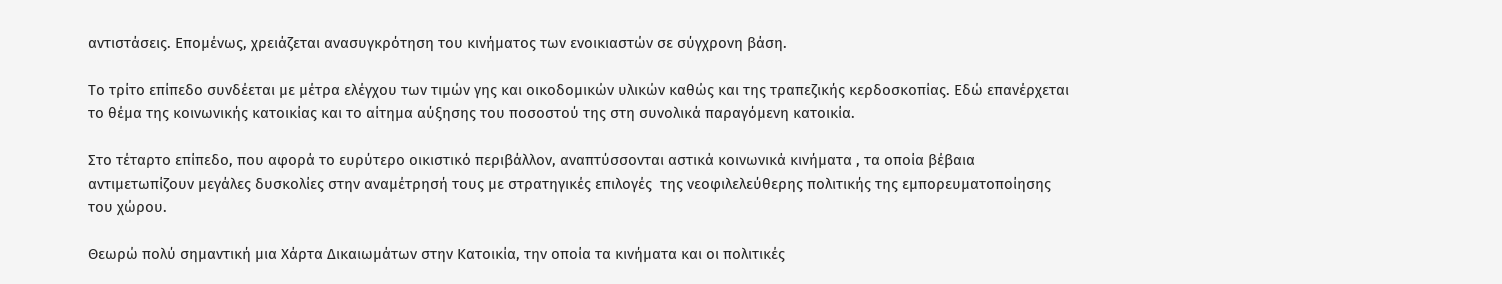αντιστάσεις. Επομένως, χρειάζεται ανασυγκρότηση του κινήματος των ενοικιαστών σε σύγχρονη βάση.

Το τρίτο επίπεδο συνδέεται με μέτρα ελέγχου των τιμών γης και οικοδομικών υλικών καθώς και της τραπεζικής κερδοσκοπίας. Εδώ επανέρχεται το θέμα της κοινωνικής κατοικίας και το αίτημα αύξησης του ποσοστού της στη συνολικά παραγόμενη κατοικία.

Στο τέταρτο επίπεδο, που αφορά το ευρύτερο οικιστικό περιβάλλον, αναπτύσσονται αστικά κοινωνικά κινήματα , τα οποία βέβαια αντιμετωπίζουν μεγάλες δυσκολίες στην αναμέτρησή τους με στρατηγικές επιλογές  της νεοφιλελεύθερης πολιτικής της εμπορευματοποίησης του χώρου.

Θεωρώ πολύ σημαντική μια Χάρτα Δικαιωμάτων στην Κατοικία, την οποία τα κινήματα και οι πολιτικές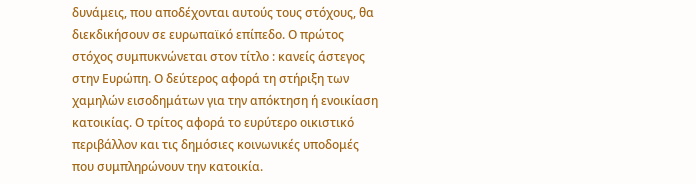δυνάμεις, που αποδέχονται αυτούς τους στόχους, θα διεκδικήσουν σε ευρωπαϊκό επίπεδο. Ο πρώτος στόχος συμπυκνώνεται στον τίτλο : κανείς άστεγος στην Ευρώπη. Ο δεύτερος αφορά τη στήριξη των χαμηλών εισοδημάτων για την απόκτηση ή ενοικίαση κατοικίας. Ο τρίτος αφορά το ευρύτερο οικιστικό περιβάλλον και τις δημόσιες κοινωνικές υποδομές που συμπληρώνουν την κατοικία.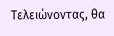Τελειώνοντας, θα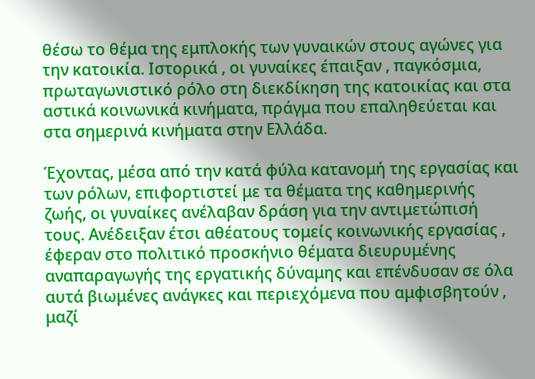θέσω το θέμα της εμπλοκής των γυναικών στους αγώνες για την κατοικία. Ιστορικά , οι γυναίκες έπαιξαν , παγκόσμια, πρωταγωνιστικό ρόλο στη διεκδίκηση της κατοικίας και στα αστικά κοινωνικά κινήματα, πράγμα που επαληθεύεται και στα σημερινά κινήματα στην Ελλάδα.

Έχοντας, μέσα από την κατά φύλα κατανομή της εργασίας και των ρόλων, επιφορτιστεί με τα θέματα της καθημερινής ζωής, οι γυναίκες ανέλαβαν δράση για την αντιμετώπισή τους. Ανέδειξαν έτσι αθέατους τομείς κοινωνικής εργασίας , έφεραν στο πολιτικό προσκήνιο θέματα διευρυμένης αναπαραγωγής της εργατικής δύναμης και επένδυσαν σε όλα αυτά βιωμένες ανάγκες και περιεχόμενα που αμφισβητούν , μαζί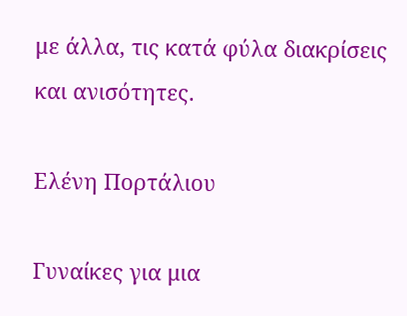με άλλα, τις κατά φύλα διακρίσεις και ανισότητες.

Ελένη Πορτάλιου

Γυναίκες για μια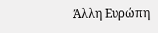Άλλη Ευρώπη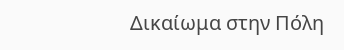Δικαίωμα στην Πόλη